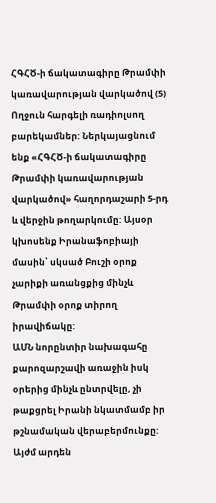ՀԳՀԾ-ի ճակատագիրը Թրամփի կառավարության վարկածով (5)
Ողջուն հարգելի ռադիոլսող բարեկամներ: Ներկայացնում ենք «ՀԳՀԾ-ի ճակատագիրը Թրամփի կառավարության վարկածով» հաղորդաշարի 5-րդ և վերջին թողարկումը: Այսօր կխոսենք Իրանաֆոբիայի մասին՝ սկսած Բուշի օրոք չարիքի առանցքից մինչև Թրամփի օրոք տիրող իրավիճակը:
ԱՄՆ նորընտիր նախագահը քարոզարշավի առաջին իսկ օրերից մինչև ընտրվելը, չի թաքցրել Իրանի նկատմամբ իր թշնամական վերաբերմունքը: Այժմ արդեն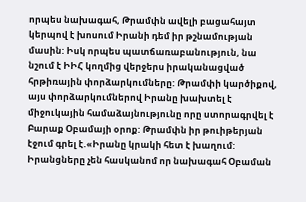որպես նախագահ, Թրամփն ավելի բացահայտ կերպով է խոսում Իրանի դեմ իր թշնամության մասին: Իսկ որպես պատճառաբանություն, նա նշում է ԻԻՀ կողմից վերջերս իրականացված հրթիռային փորձարկումները: Թրամփի կարծիքով, այս փորձարկումներով Իրանը խախտել է միջուկային համաձայնությունը որը ստորագրվել է Բարաք Օբամայի օրոք: Թրամփն իր թուիթերյան էջում գրել է.«Իրանը կրակի հետ է խաղում: Իրանցները չեն հասկանոմ որ նախագահ Օբաման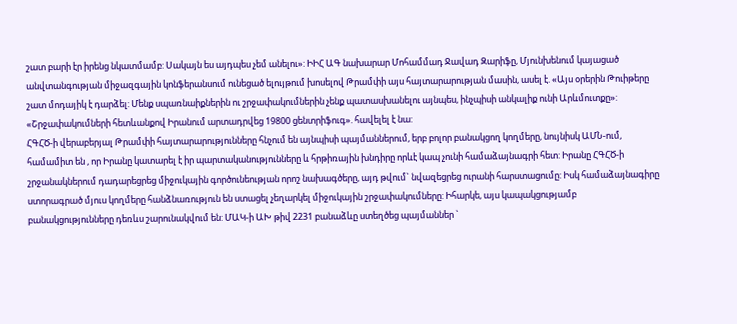շատ բարի էր իրենց նկատմամբ: Սակայն ես այդպես չեմ անելու»: ԻԻՀ ԱԳ նախարար Մոհամմադ Ջավադ Զարիֆը, Մյունխենում կայացած անվտանգության միջազգային կոնֆերանսում ունեցած ելույթում խոսելով Թրամփի այս հայտարարության մասին, ասել է. «Այս օրերին Թուիթերը շատ մոդայիկ է դարձել: Մենք սպառնաիքներին ու շրջափակումներին չենք պատասխանելու այնպես, ինչպիսի անկալիք ունի Արևմուտքը»: «Շրջափակումների հետևանքով Իրանում արտադրվեց 19800 ցենտրիֆուգ». հավելել է նա:
ՀԳՀԾ-ի վերաբերյալ Թրամփի հայտարարությունները հնչում են այնպիսի պայմաններում, երբ բոլոր բանակցող կողմերը, նույնիսկ ԱՄՆ-ում, համամիտ են , որ Իրանը կատարել է իր պարտականությունները և հրթիռային խնդիրը որևէ կապ չունի համաձայնագրի հետ: Իրանը ՀԳՀԾ-ի շրջանակներում դադարեցրեց միջուկային գործունեության որոշ նախագծերը, այդ թվում` նվազեցրեց ուրանի հարստացումը: Իսկ համաձայնագիրը ստորագրած մյուս կողմերը հանձնառություն են ստացել չեղարկել միջուկային շրջափակումները: Իհարկե, այս կապակցությամբ բանակցությունները դեռևս շարունակվում են: ՄԱԿ-ի ԱԽ թիվ 2231 բանաձևը ստեղծեց պայմաններ `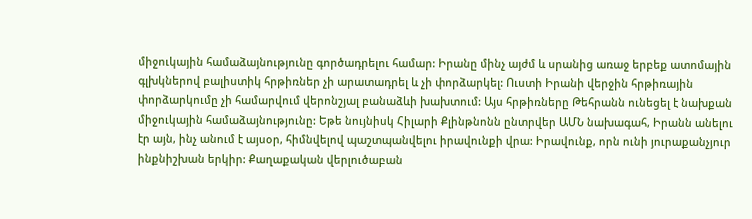միջուկային համաձայնությունը գործադրելու համար: Իրանը մինչ այժմ և սրանից առաջ երբեք ատոմային գլխկներով բալիստիկ հրթիռներ չի արատադրել և չի փորձարկել: Ուստի Իրանի վերջին հրթիռային փորձարկումը չի համարվում վերոնշյալ բանաձևի խախտում: Այս հրթիռները Թեհրանն ունեցել է նախքան միջուկային համաձայնությունը: Եթե նույնիսկ Հիլարի Քլինթնոնն ընտրվեր ԱՄՆ նախագահ, Իրանն անելու էր այն, ինչ անում է այսօր, հիմնվելով պաշտպանվելու իրավունքի վրա: Իրավունք, որն ունի յուրաքանչյուր ինքնիշխան երկիր: Քաղաքական վերլուծաբան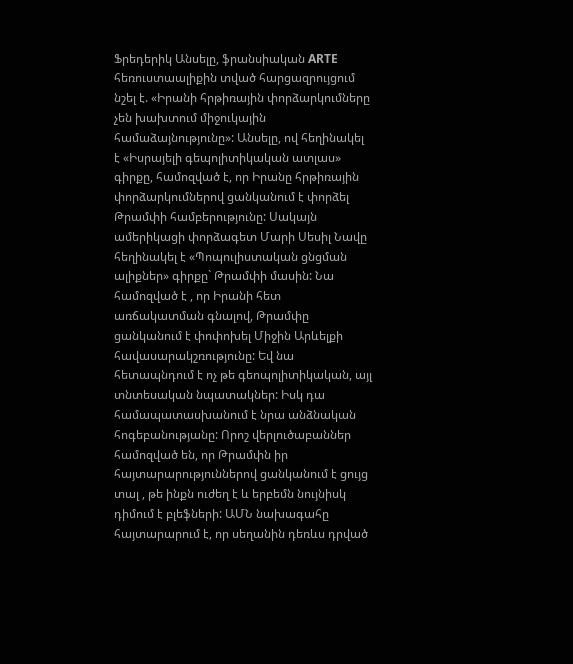Ֆրեդերիկ Անսելը, ֆրանսիական ARTE հեռուստաալիքին տված հարցազրույցում նշել է. «Իրանի հրթիռային փորձարկումները չեն խախտում միջուկային համաձայնությունը»: Անսելը, ով հեղինակել է «Իսրայելի գեպոլիտիկական ատլաս» գիրքը, համոզված է, որ Իրանը հրթիռային փորձարկումներով ցանկանում է փորձել Թրամփի համբերությունը: Սակայն ամերիկացի փորձագետ Մարի Սեսիլ Նավը հեղինակել է «Պոպուլիստական ցնցման ալիքներ» գիրքը` Թրամփի մասին: Նա համոզված է , որ Իրանի հետ առճակատման գնալով, Թրամփը ցանկանում է փոփոխել Միջին Արևելքի հավասարակշռությունը: Եվ նա հետապնդում է ոչ թե գեոպոլիտիկական, այլ տնտեսական նպատակներ: Իսկ դա համապատասխանում է նրա անձնական հոգեբանությանը: Որոշ վերլուծաբաններ համոզված են, որ Թրամփն իր հայտարարություններով ցանկանում է ցույց տալ , թե ինքն ուժեղ է և երբեմն նույնիսկ դիմում է բլեֆների: ԱՄՆ նախագահը հայտարարում է, որ սեղանին դեռևս դրված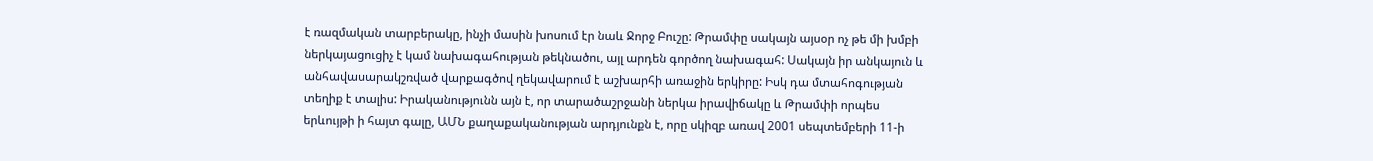է ռազմական տարբերակը, ինչի մասին խոսում էր նաև Ջորջ Բուշը: Թրամփը սակայն այսօր ոչ թե մի խմբի ներկայացուցիչ է կամ նախագահության թեկնածու, այլ արդեն գործող նախագահ: Սակայն իր անկայուն և անհավասարակշռված վարքագծով ղեկավարում է աշխարհի առաջին երկիրը: Իսկ դա մտահոգության տեղիք է տալիս: Իրականությունն այն է, որ տարածաշրջանի ներկա իրավիճակը և Թրամփի որպես երևույթի ի հայտ գալը, ԱՄՆ քաղաքականության արդյունքն է, որը սկիզբ առավ 2001 սեպտեմբերի 11-ի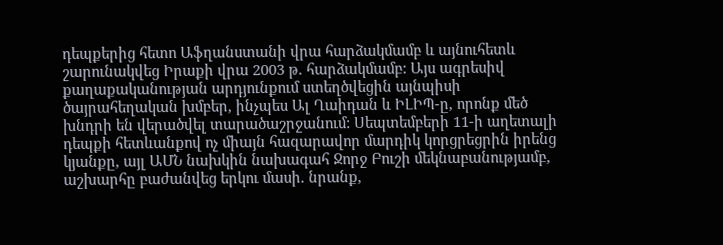դեպքերից հետո Աֆղանստանի վրա հարձակմամբ և այնուհետև շարունակվեց Իրաքի վրա 2003 թ. հարձակմամբ: Այս ագրեսիվ քաղաքականության արդյունքում ստեղծվեցին այնպիսի ծայրահեղական խմբեր, ինչպես Ալ Ղաիդան և ԻԼԻՊ-ը, որոնք մեծ խնդրի են վերածվել տարածաշրջանում: Սեպտեմբերի 11-ի աղետալի դեպքի հետևանքով ոչ միայն հազարավոր մարդիկ կորցրեցրին իրենց կյանքը, այլ ԱՄՆ նախկին նախագահ Ջորջ Բուշի մեկնաբանությամբ, աշխարհը բաժանվեց երկու մասի. նրանք,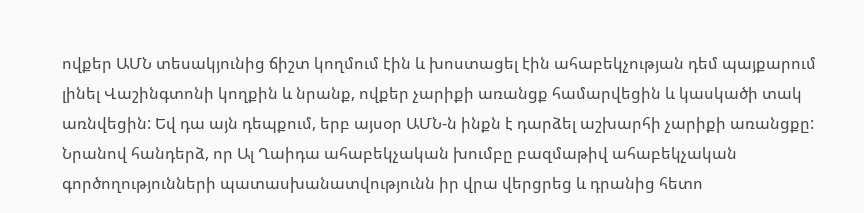ովքեր ԱՄՆ տեսակյունից ճիշտ կողմում էին և խոստացել էին ահաբեկչության դեմ պայքարում լինել Վաշինգտոնի կողքին և նրանք, ովքեր չարիքի առանցք համարվեցին և կասկածի տակ առնվեցին: Եվ դա այն դեպքում, երբ այսօր ԱՄՆ-ն ինքն է դարձել աշխարհի չարիքի առանցքը: Նրանով հանդերձ, որ Ալ Ղաիդա ահաբեկչական խումբը բազմաթիվ ահաբեկչական գործողությունների պատասխանատվությունն իր վրա վերցրեց և դրանից հետո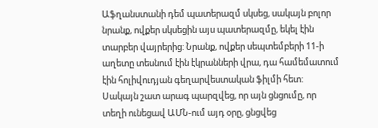Աֆղանստանի դեմ պատերազմ սկսեց, սակայն բոլոր նրանք, ովքեր սկսեցին այս պատերազմը, եկել էին տարբեր վայրերից: Նրանք, ովքեր սեպտեմբերի 11-ի աղետը տեսնում էին էկրանների վրա, դա համեմատում էին հոլիվուդյան գեղարվեստական ֆիլմի հետ: Սակայն շատ արագ պարզվեց, որ այն ցնցումը, որ տեղի ունեցավ ԱՄՆ-ում այդ օրը, ցնցվեց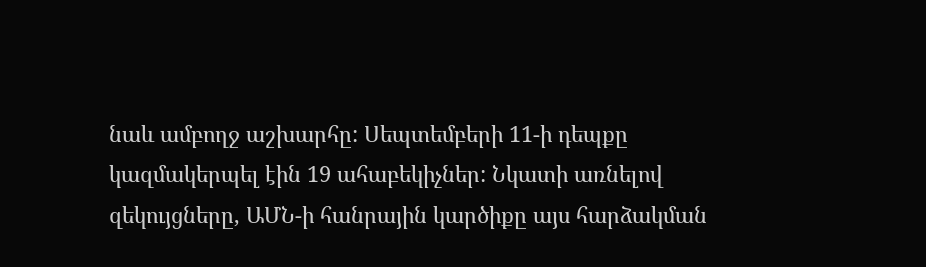նաև ամբողջ աշխարհը: Սեպտեմբերի 11-ի դեպքը կազմակերպել էին 19 ահաբեկիչներ: Նկատի առնելով զեկույցները, ԱՄՆ-ի հանրային կարծիքը այս հարձակման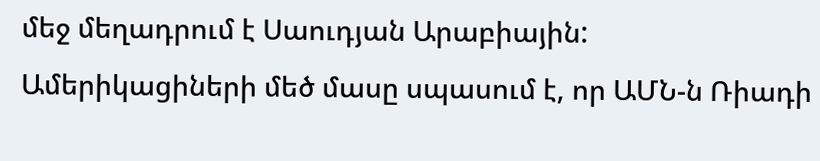մեջ մեղադրում է Սաուդյան Արաբիային: Ամերիկացիների մեծ մասը սպասում է, որ ԱՄՆ-ն Ռիադի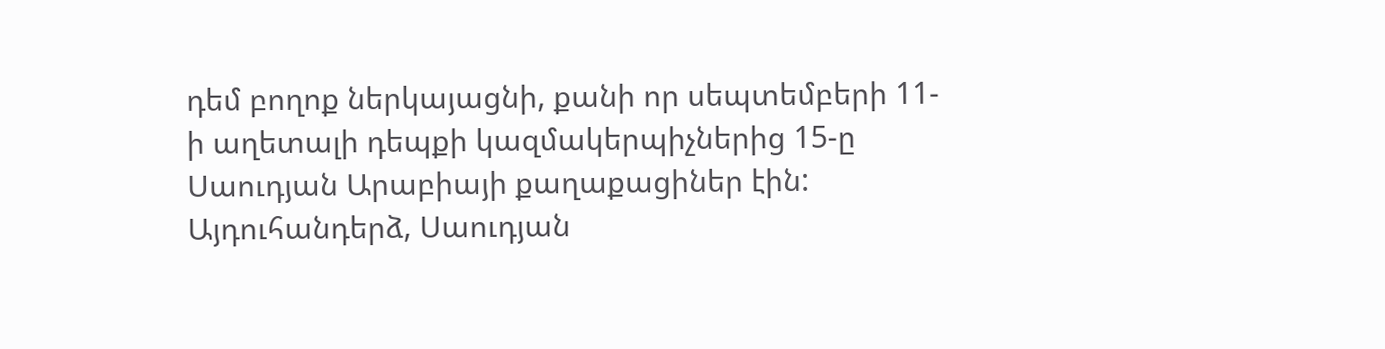դեմ բողոք ներկայացնի, քանի որ սեպտեմբերի 11-ի աղետալի դեպքի կազմակերպիչներից 15-ը Սաուդյան Արաբիայի քաղաքացիներ էին: Այդուհանդերձ, Սաուդյան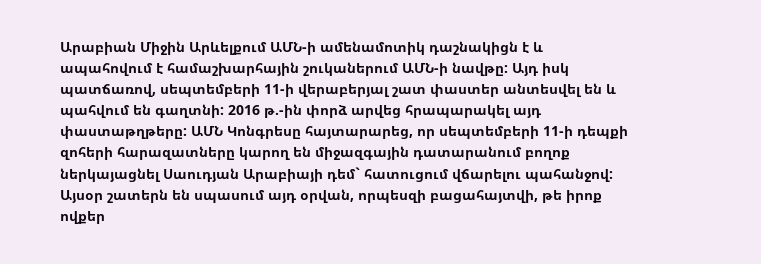Արաբիան Միջին Արևելքում ԱՄՆ-ի ամենամոտիկ դաշնակիցն է և ապահովում է համաշխարհային շուկաներում ԱՄՆ-ի նավթը: Այդ իսկ պատճառով, սեպտեմբերի 11-ի վերաբերյալ շատ փաստեր անտեսվել են և պահվում են գաղտնի: 2016 թ.-ին փորձ արվեց հրապարակել այդ փաստաթղթերը: ԱՄՆ Կոնգրեսը հայտարարեց, որ սեպտեմբերի 11-ի դեպքի զոհերի հարազատները կարող են միջազգային դատարանում բողոք ներկայացնել Սաուդյան Արաբիայի դեմ` հատուցում վճարելու պահանջով: Այսօր շատերն են սպասում այդ օրվան, որպեսզի բացահայտվի, թե իրոք ովքեր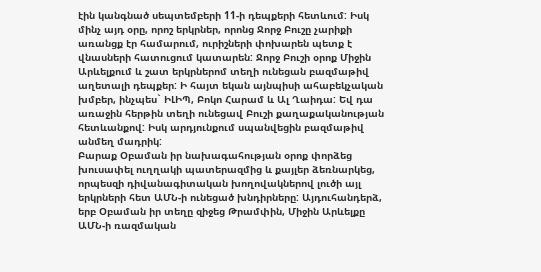էին կանգնած սեպտեմբերի 11-ի դեպքերի հետևում: Իսկ մինչ այդ օրը, որոշ երկրներ, որոնց Ջորջ Բուշը չարիքի առանցք էր համարում, ուրիշների փոխարեն պետք է վնասների հատուցում կատարեն: Ջորջ Բուշի օրոք Միջին Արևելքում և շատ երկրներոմ տեղի ունեցան բազմաթիվ աղետալի դեպքեր: Ի հայտ եկան այնպիսի ահաբեկչական խմբեր, ինչպես` ԻԼԻՊ, Բոկո Հարամ և Ալ Ղաիդա: Եվ դա առաջին հերթին տեղի ունեցավ Բուշի քաղաքականության հետևանքով: Իսկ արդյունքում սպանվեցին բազմաթիվ անմեղ մադրիկ:
Բարաք Օբաման իր նախագահության օրոք փորձեց խուսափել ուղղակի պատերազմից և քայլեր ձեռնարկեց, որպեսզի դիվանագիտական խողովակներով լուծի այլ երկրների հետ ԱՄՆ-ի ունեցած խնդիրները: Այդուհանդերձ, երբ Օբաման իր տեղը զիջեց Թրամփին, Միջին Արևելքը ԱՄՆ-ի ռազմական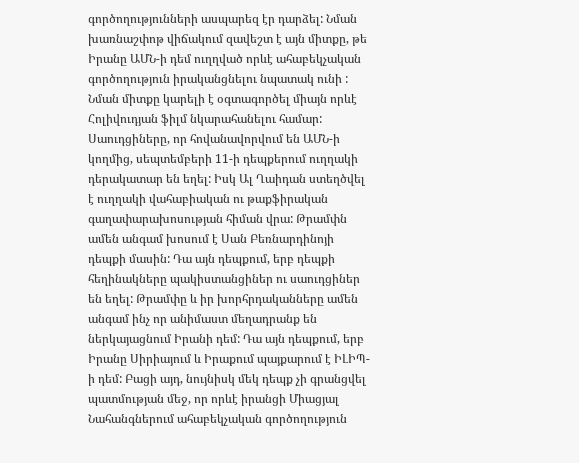գործողությունների ասպարեզ էր դարձել: Նման խառնաշփոթ վիճակում զավեշտ է այն միտքը, թե Իրանը ԱՄՆ-ի դեմ ուղղված որևէ ահաբեկչական գործողություն իրականցնելու նպատակ ունի : Նման միտքը կարելի է օգտագործել միայն որևէ Հոլիվուդյան ֆիլմ նկարահանելու համար: Սաուդցիները, որ հովանավորվում են ԱՄՆ-ի կողմից, սեպտեմբերի 11-ի դեպքերում ուղղակի դերակատար են եղել: Իսկ Ալ Ղաիդան ստեղծվել է ուղղակի վահաբիական ու թաքֆիրական գաղափարախոսության հիման վրա: Թրամփն ամեն անգամ խոսում է Սան Բեռնարդինոյի դեպքի մասին: Դա այն դեպքում, երբ դեպքի հեղինակները պակիստանցիներ ու սաուդցիներ են եղել: Թրամփը և իր խորհրդականները ամեն անգամ ինչ որ անիմաստ մեղադրանք են ներկայացնում Իրանի դեմ: Դա այն դեպքում, երբ Իրանը Սիրիայում և Իրաքում պայքարում է ԻԼԻՊ-ի դեմ: Բացի այդ, նույնիսկ մեկ դեպք չի գրանցվել պատմության մեջ, որ որևէ իրանցի Միացյալ Նահանգներում ահաբեկչական գործողություն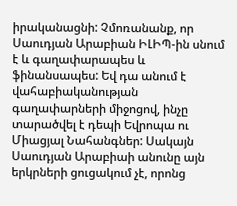իրականացնի: Չմոռանանք, որ Սաուդյան Արաբիան ԻԼԻՊ-ին սնում է և գաղափարապես և ֆինանսապես: Եվ դա անում է վահաբիականության գաղափարների միջոցով, ինչը տարածվել է դեպի Եվրոպա ու Միացյալ Նահանգներ: Սակայն Սաուդյան Արաբիաի անունը այն երկրների ցուցակում չէ, որոնց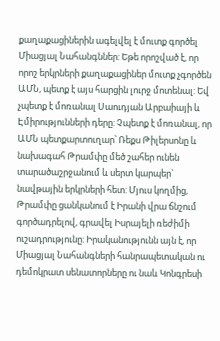քաղաքացիներին ագելվել է մուտք գործել Միացյալ Նահանգններ: Եթե որոշված է, որ որոշ երկրների քաղաքացիներ մուտք չգործեն ԱՄՆ, պետք է այս հարցին լուրջ մոտենալ: Եվ չպետք է մոռանալ Սաուդյան Արբաիայի և Էմիրությունների դերը: Չպետք է մոռանալ, որ ԱՄՆ պետքարտուղար՝ Ռեքս Թիլերսոնը և նախագահ Թրամփը մեծ շահեր ունեն տարածաշրջանում և սերտ կարպեր` նավթային երկրների հետ: Մյուս կողմից, Թրամփը ցանկանում է Իրանի վրա ճնշում գործադրելով, գրավել Իսրայելի ռեժիմի ուշադրությունը: Իրականությունն այն է, որ Միացյալ Նահանգների հանրապետական ու դեմոկրատ սենատորները ու նաև Կոնգրեսի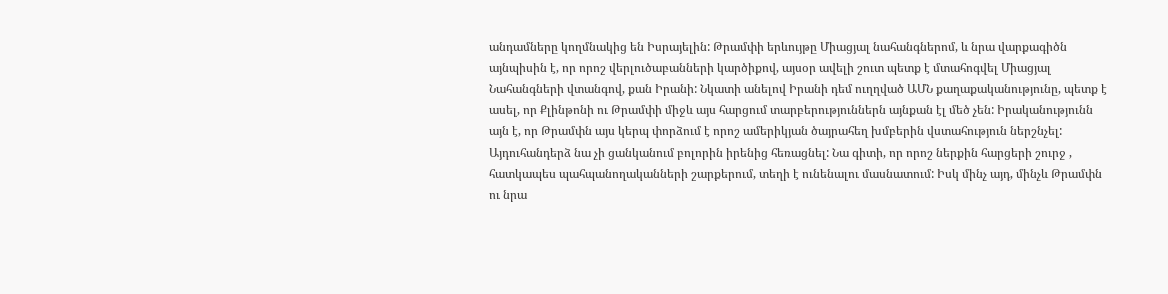անդամները կողմնակից են Իսրայելին: Թրամփի երևույթը Միացյալ նահանգներոմ, և նրա վարքագիծն այնպիսին է, որ որոշ վերլուծաբանների կարծիքով, այսօր ավելի շուտ պետք է մտահոգվել Միացյալ Նահանգների վտանգով, քան Իրանի: Նկատի անելով Իրանի դեմ ուղղված ԱՄՆ քաղաքականությունը, պետք է ասել, որ Քլինթոնի ու Թրամփի միջև այս հարցում տարբերություններն այնքան էլ մեծ չեն: Իրականությունն այն է, որ Թրամփն այս կերպ փորձում է որոշ ամերիկյան ծայրահեղ խմբերին վստահություն ներշնչել: Այդուհանդերձ նա չի ցանկանում բոլորին իրենից հեռացնել: Նա գիտի, որ որոշ ներքին հարցերի շուրջ , հատկապես պահպանողականների շարքերում, տեղի է ունենալու մասնատում: Իսկ մինչ այդ, մինչև Թրամփն ու նրա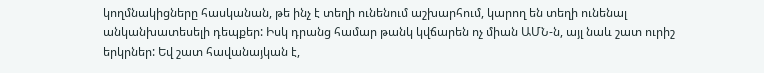կողմնակիցները հասկանան, թե ինչ է տեղի ունենում աշխարհում, կարող են տեղի ունենալ անկանխատեսելի դեպքեր: Իսկ դրանց համար թանկ կվճարեն ոչ միան ԱՄՆ-ն, այլ նաև շատ ուրիշ երկրներ: Եվ շատ հավանայկան է,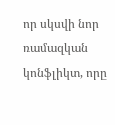որ սկսվի նոր ռամազկան կոնֆլիկտ, որը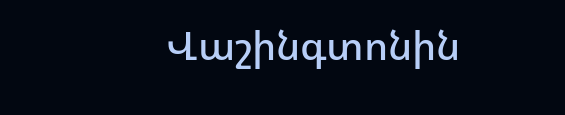Վաշինգտոնին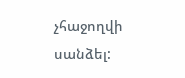չհաջողվի սանձել: